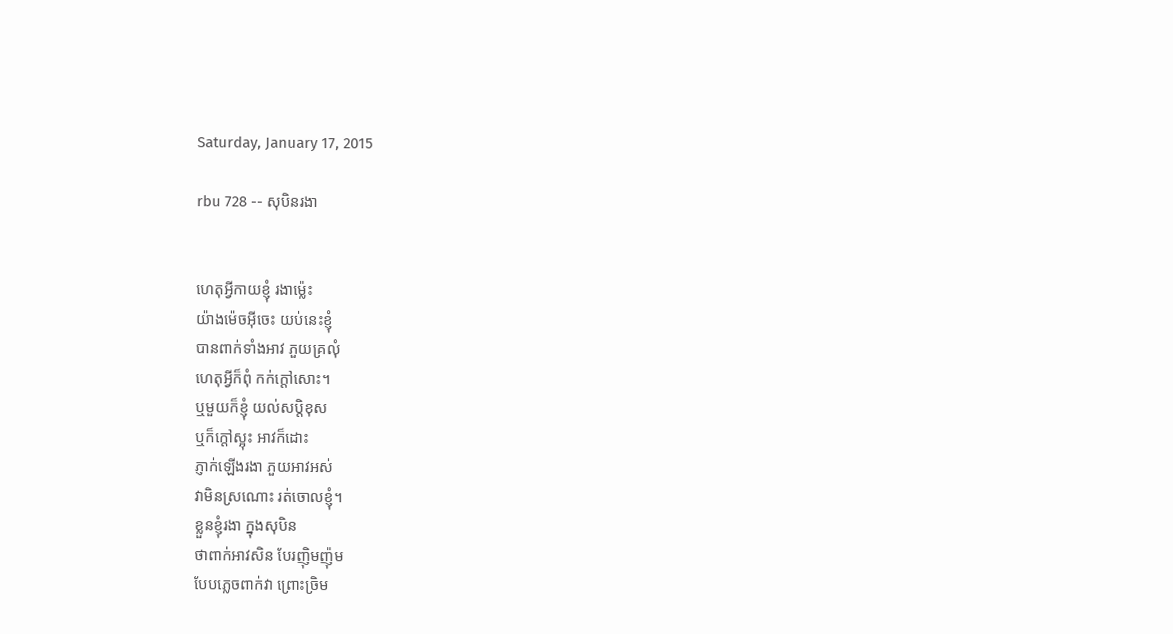Saturday, January 17, 2015

rbu 728 -- សុបិនរងា


ហេតុអ្វីកាយខ្ញុំ រងាម្ល៉េះ
យ៉ាងម៉េចអ៊ីចេះ យប់នេះខ្ញុំ
បានពាក់ទាំងអាវ ភួយគ្រលុំ
ហេតុអ្វីក៏ពុំ កក់ក្ដៅសោះ។
ឬមួយក៏ខ្ញុំ យល់សប្ដិខុស
ឬក៏ក្ដៅស្អុះ អាវក៏ដោះ
ភ្ញាក់ឡើងរងា ភួយអាវអស់
វាមិនស្រណោះ រត់ចោលខ្ញុំ។
ខ្លួនខ្ញុំរងា ក្នុងសុបិន
ថាពាក់អាវសិន បែរញ៉ិមញ៉ុម
បែបភ្លេចពាក់វា ព្រោះច្រិម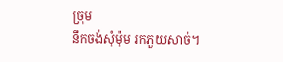ច្រុម
នឹកចង់សុំម៉ុម រកភួយសាច់។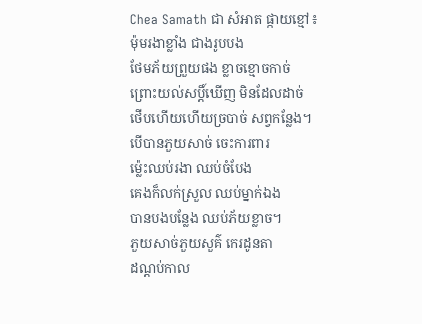Chea Samath ជា សំអាត ផ្កាយខ្មៅ៖
ម៉ុមរងាខ្លាំង ជាងរូបបង
ថែមភ័យព្រួយផង ខ្លាចខ្មោចកាច់
ព្រោះយល់សប្តិ៍ឃើញ មិនដែលដាច់
ថើបហើយហើយច្របាច់ សព្វកន្លែង។
បើបានភួយសាច់ ចេះការពារ
ម៉្លេះឈប់រងា ឈប់ចំបែង
គេងក៏លក់ស្រួល ឈប់ម្នាក់ឯង
បានបងបន្លែង ឈប់ភ័យខ្លាច។
ភួយសាច់ភួយសួគ៌ កេរដូនតា
ដណ្ដប់កាល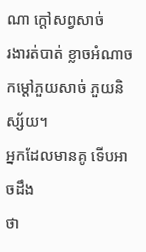ណា ក្ដៅសព្វសាច់
រងារត់បាត់ ខ្លាចអំណាច
កម្ដៅភួយសាច់ ភួយនិស្ស័យ។
អ្នកដែលមានគូ ទើបអាចដឹង
ថា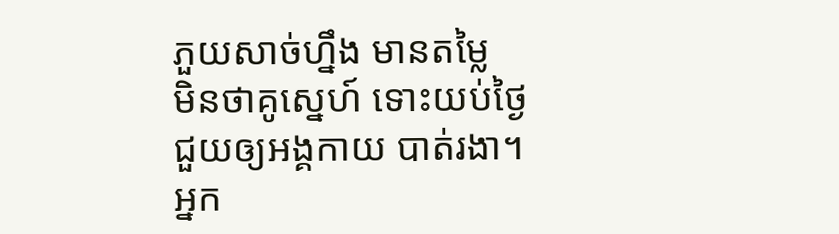ភួយសាច់ហ្នឹង មានតម្លៃ
មិនថាគូស្នេហ៍ ទោះយប់ថ្ងៃ
ជួយឲ្យអង្គកាយ បាត់រងា។
អ្នក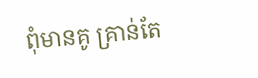ពុំមានគូ គ្រាន់តែ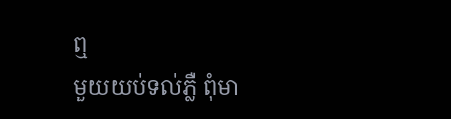ឮ
មួយយប់ទល់ភ្លឺ ពុំមា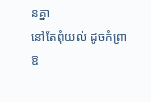នគ្នា
នៅតែពុំយល់ ដូចកំព្រា
ឱ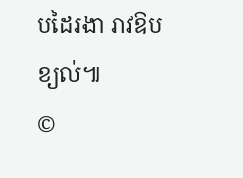បដៃរងា រាវឱបខ្យល់៕
©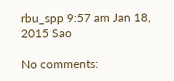rbu_spp 9:57 am Jan 18, 2015 Sao

No comments: